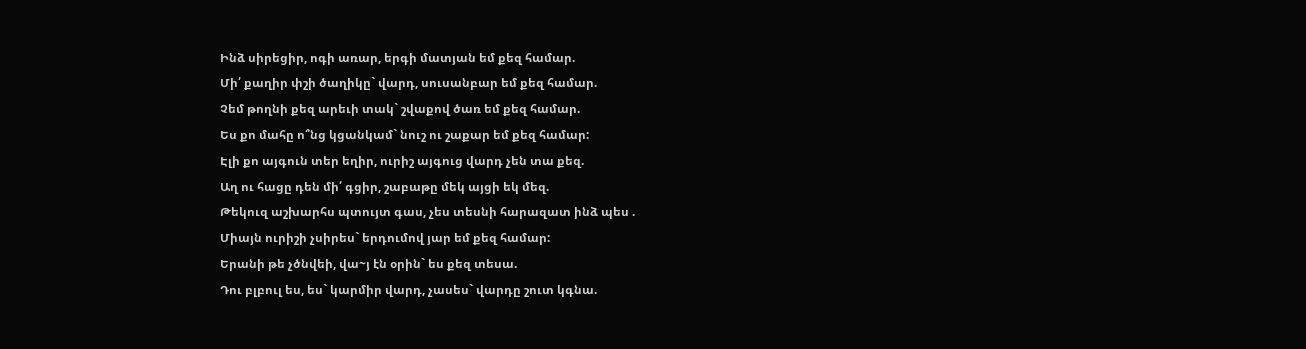Ինձ սիրեցիր, ոգի առար, երգի մատյան եմ քեզ համար.
Մի՛ քաղիր փշի ծաղիկը` վարդ, սուսանբար եմ քեզ համար.
Չեմ թողնի քեզ արեւի տակ` շվաքով ծառ եմ քեզ համար.
Ես քո մահը ո՞նց կցանկամ` նուշ ու շաքար եմ քեզ համար:
Էլի քո այգուն տեր եղիր, ուրիշ այգուց վարդ չեն տա քեզ.
Աղ ու հացը դեն մի՛ գցիր, շաբաթը մեկ այցի եկ մեզ.
Թեկուզ աշխարհս պտույտ գաս, չես տեսնի հարազատ ինձ պես .
Միայն ուրիշի չսիրես` երդումով յար եմ քեզ համար:
Երանի թե չծնվեի, վա~յ էն օրին` ես քեզ տեսա.
Դու բլբուլ ես, ես` կարմիր վարդ, չասես` վարդը շուտ կգնա.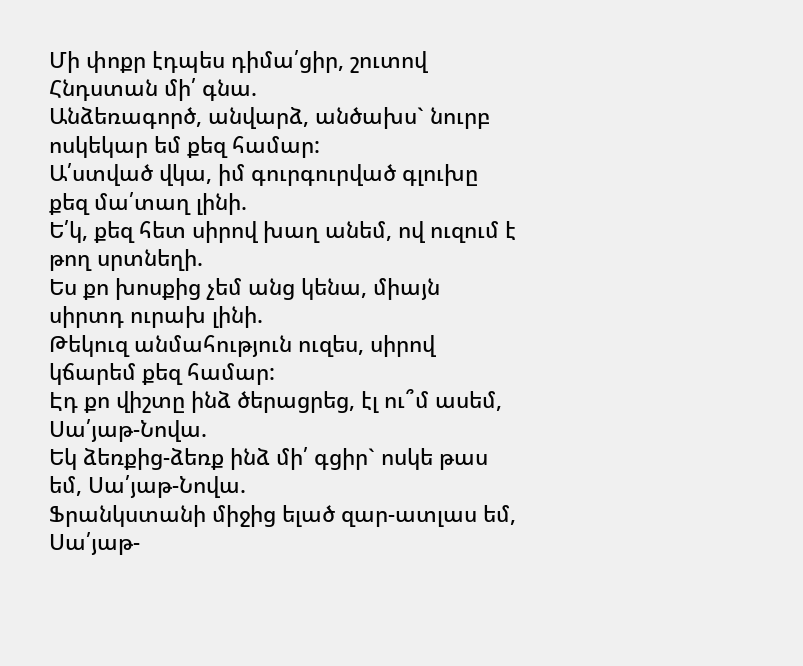Մի փոքր էդպես դիմա՛ցիր, շուտով Հնդստան մի՛ գնա.
Անձեռագործ, անվարձ, անծախս` նուրբ ոսկեկար եմ քեզ համար:
Ա՛ստված վկա, իմ գուրգուրված գլուխը քեզ մա՛տաղ լինի.
Ե՛կ, քեզ հետ սիրով խաղ անեմ, ով ուզում է թող սրտնեղի.
Ես քո խոսքից չեմ անց կենա, միայն սիրտդ ուրախ լինի.
Թեկուզ անմահություն ուզես, սիրով կճարեմ քեզ համար:
Էդ քո վիշտը ինձ ծերացրեց, էլ ու՞մ ասեմ, Սա՛յաթ-Նովա.
Եկ ձեռքից-ձեռք ինձ մի՛ գցիր` ոսկե թաս եմ, Սա՛յաթ-Նովա.
Ֆրանկստանի միջից ելած զար-ատլաս եմ, Սա՛յաթ-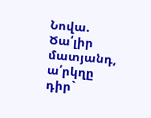Նովա.
Ծա՛լիր մատյանդ, ա՛րկղը դիր`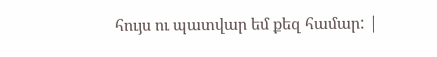հույս ու պատվար եմ քեզ համար: |